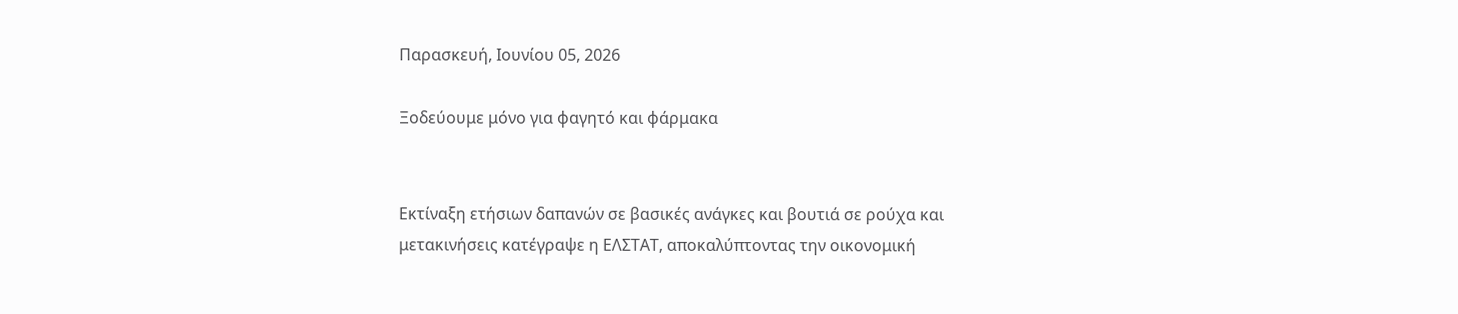Παρασκευή, Ιουνίου 05, 2026

Ξοδεύουμε μόνο για φαγητό και φάρμακα


Εκτίναξη ετήσιων δαπανών σε βασικές ανάγκες και βουτιά σε ρούχα και μετακινήσεις κατέγραψε η ΕΛΣΤΑΤ, αποκαλύπτοντας την οικονομική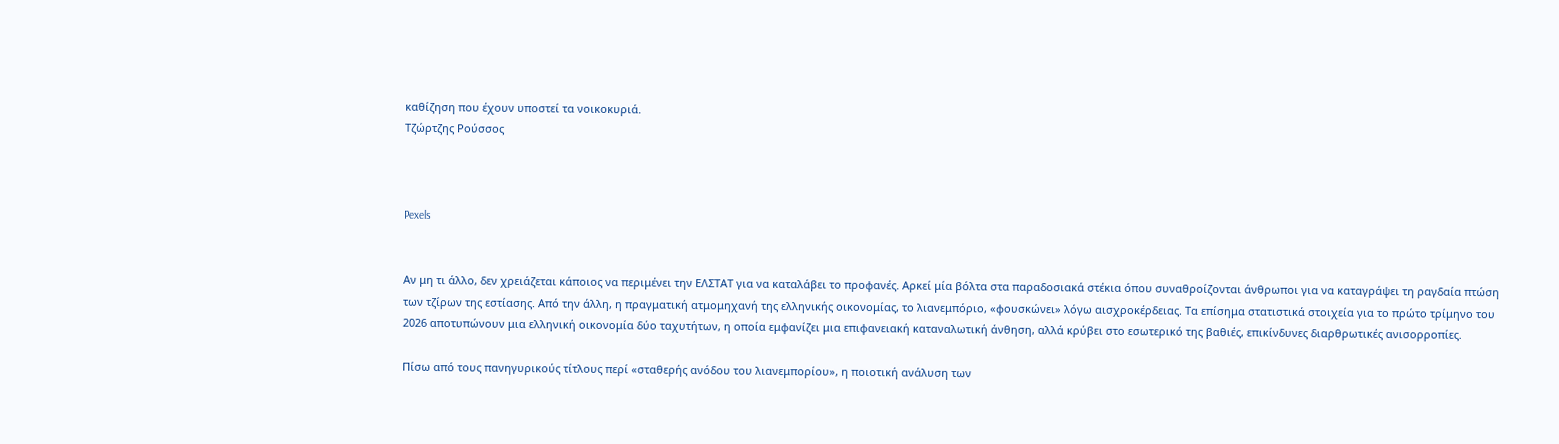καθίζηση που έχουν υποστεί τα νοικοκυριά.
Τζώρτζης Ρούσσος



Pexels


Αν μη τι άλλο, δεν χρειάζεται κάποιος να περιμένει την ΕΛΣΤΑΤ για να καταλάβει το προφανές. Αρκεί μία βόλτα στα παραδοσιακά στέκια όπου συναθροίζονται άνθρωποι για να καταγράψει τη ραγδαία πτώση των τζίρων της εστίασης. Από την άλλη, η πραγματική ατμομηχανή της ελληνικής οικονομίας, το λιανεμπόριο, «φουσκώνει» λόγω αισχροκέρδειας. Τα επίσημα στατιστικά στοιχεία για το πρώτο τρίμηνο του 2026 αποτυπώνουν μια ελληνική οικονομία δύο ταχυτήτων, η οποία εμφανίζει μια επιφανειακή καταναλωτική άνθηση, αλλά κρύβει στο εσωτερικό της βαθιές, επικίνδυνες διαρθρωτικές ανισορροπίες.

Πίσω από τους πανηγυρικούς τίτλους περί «σταθερής ανόδου του λιανεμπορίου», η ποιοτική ανάλυση των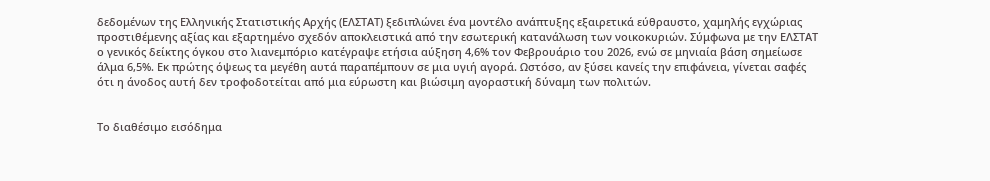δεδομένων της Ελληνικής Στατιστικής Αρχής (ΕΛΣΤΑΤ) ξεδιπλώνει ένα μοντέλο ανάπτυξης εξαιρετικά εύθραυστο, χαμηλής εγχώριας προστιθέμενης αξίας και εξαρτημένο σχεδόν αποκλειστικά από την εσωτερική κατανάλωση των νοικοκυριών. Σύμφωνα με την ΕΛΣΤΑΤ ο γενικός δείκτης όγκου στο λιανεμπόριο κατέγραψε ετήσια αύξηση 4,6% τον Φεβρουάριο του 2026, ενώ σε μηνιαία βάση σημείωσε άλμα 6,5%. Εκ πρώτης όψεως τα μεγέθη αυτά παραπέμπουν σε μια υγιή αγορά. Ωστόσο, αν ξύσει κανείς την επιφάνεια, γίνεται σαφές ότι η άνοδος αυτή δεν τροφοδοτείται από μια εύρωστη και βιώσιμη αγοραστική δύναμη των πολιτών.


Το διαθέσιμο εισόδημα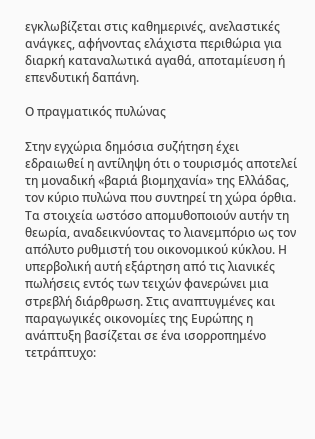εγκλωβίζεται στις καθημερινές, ανελαστικές ανάγκες, αφήνοντας ελάχιστα περιθώρια για διαρκή καταναλωτικά αγαθά, αποταμίευση ή επενδυτική δαπάνη.

Ο πραγματικός πυλώνας

Στην εγχώρια δημόσια συζήτηση έχει εδραιωθεί η αντίληψη ότι ο τουρισμός αποτελεί τη μοναδική «βαριά βιομηχανία» της Ελλάδας, τον κύριο πυλώνα που συντηρεί τη χώρα όρθια. Τα στοιχεία ωστόσο απομυθοποιούν αυτήν τη θεωρία, αναδεικνύοντας το λιανεμπόριο ως τον απόλυτο ρυθμιστή του οικονομικού κύκλου. Η υπερβολική αυτή εξάρτηση από τις λιανικές πωλήσεις εντός των τειχών φανερώνει μια στρεβλή διάρθρωση. Στις αναπτυγμένες και παραγωγικές οικονομίες της Ευρώπης η ανάπτυξη βασίζεται σε ένα ισορροπημένο τετράπτυχο: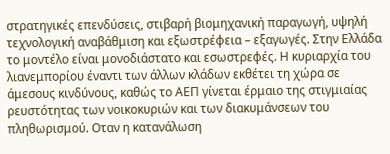στρατηγικές επενδύσεις, στιβαρή βιομηχανική παραγωγή, υψηλή τεχνολογική αναβάθμιση και εξωστρέφεια – εξαγωγές. Στην Ελλάδα το μοντέλο είναι μονοδιάστατο και εσωστρεφές. Η κυριαρχία του λιανεμπορίου έναντι των άλλων κλάδων εκθέτει τη χώρα σε άμεσους κινδύνους, καθώς το ΑΕΠ γίνεται έρμαιο της στιγμιαίας ρευστότητας των νοικοκυριών και των διακυμάνσεων του πληθωρισμού. Οταν η κατανάλωση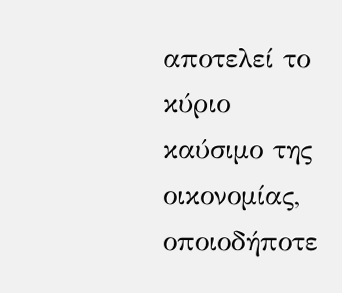αποτελεί το κύριο καύσιμο της οικονομίας, οποιοδήποτε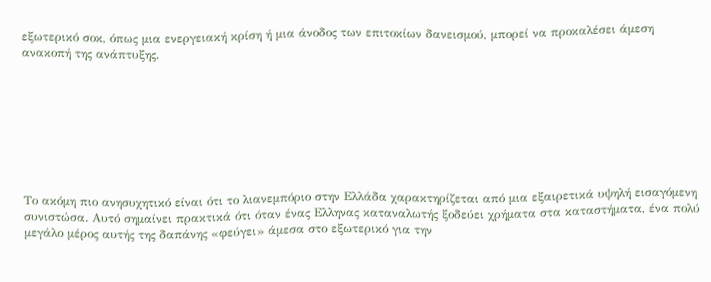εξωτερικό σοκ, όπως μια ενεργειακή κρίση ή μια άνοδος των επιτοκίων δανεισμού, μπορεί να προκαλέσει άμεση ανακοπή της ανάπτυξης.








Το ακόμη πιο ανησυχητικό είναι ότι το λιανεμπόριο στην Ελλάδα χαρακτηρίζεται από μια εξαιρετικά υψηλή εισαγόμενη συνιστώσα. Αυτό σημαίνει πρακτικά ότι όταν ένας Ελληνας καταναλωτής ξοδεύει χρήματα στα καταστήματα, ένα πολύ μεγάλο μέρος αυτής της δαπάνης «φεύγει» άμεσα στο εξωτερικό για την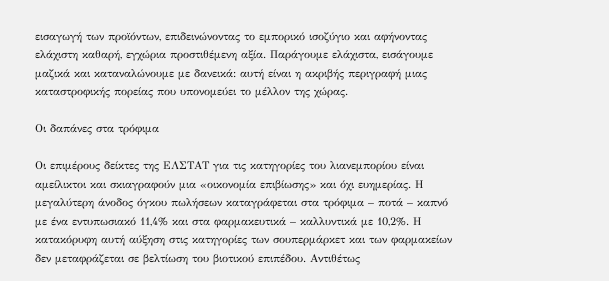εισαγωγή των προϊόντων, επιδεινώνοντας το εμπορικό ισοζύγιο και αφήνοντας ελάχιστη καθαρή, εγχώρια προστιθέμενη αξία. Παράγουμε ελάχιστα, εισάγουμε μαζικά και καταναλώνουμε με δανεικά: αυτή είναι η ακριβής περιγραφή μιας καταστροφικής πορείας που υπονομεύει το μέλλον της χώρας.

Οι δαπάνες στα τρόφιμα

Οι επιμέρους δείκτες της ΕΛΣΤΑΤ για τις κατηγορίες του λιανεμπορίου είναι αμείλικτοι και σκιαγραφούν μια «οικονομία επιβίωσης» και όχι ευημερίας. Η μεγαλύτερη άνοδος όγκου πωλήσεων καταγράφεται στα τρόφιμα – ποτά – καπνό με ένα εντυπωσιακό 11,4% και στα φαρμακευτικά – καλλυντικά με 10,2%. Η κατακόρυφη αυτή αύξηση στις κατηγορίες των σουπερμάρκετ και των φαρμακείων δεν μεταφράζεται σε βελτίωση του βιοτικού επιπέδου. Αντιθέτως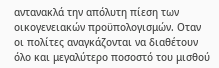αντανακλά την απόλυτη πίεση των οικογενειακών προϋπολογισμών. Οταν οι πολίτες αναγκάζονται να διαθέτουν όλο και μεγαλύτερο ποσοστό του μισθού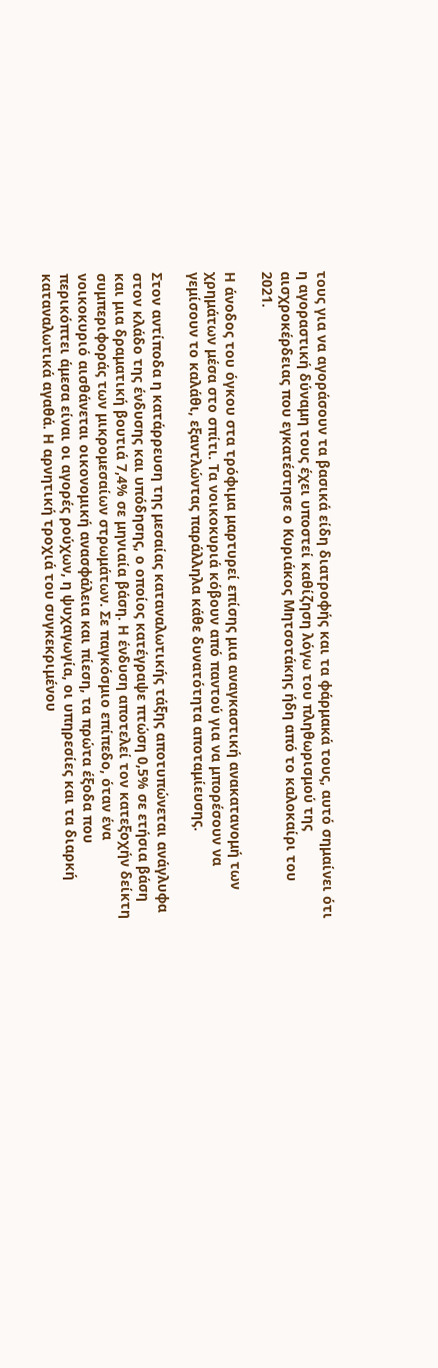τους για να αγοράσουν τα βασικά είδη διατροφής και τα φάρμακά τους, αυτό σημαίνει ότι η αγοραστική δύναμη τους έχει υποστεί καθίζηση λόγω του πληθωρισμού της αισχροκέρδειας που εγκατέστησε ο Κυριάκος Μητσοτάκης ήδη από το καλοκαίρι του 2021.

Η άνοδος του όγκου στα τρόφιμα μαρτυρεί επίσης μια αναγκαστική ανακατανομή των χρημάτων μέσα στο σπίτι. Τα νοικοκυριά κόβουν από παντού για να μπορέσουν να γεμίσουν το καλάθι, εξαντλώντας παράλληλα κάθε δυνατότητα αποταμίευσης.

Στον αντίποδα η κατάρρευση της μεσαίας καταναλωτικής τάξης αποτυπώνεται ανάγλυφα στον κλάδο της ένδυσης και υπόδησης, ο οποίος κατέγραψε πτώση 0,5% σε ετήσια βάση και μια δραματική βουτιά 7,4% σε μηνιαία βάση. Η ένδυση αποτελεί τον κατεξοχήν δείκτη συμπεριφοράς των μικρομεσαίων στρωμάτων. Σε παγκόσμιο επίπεδο, όταν ένα νοικοκυριό αισθάνεται οικονομική ανασφάλεια και πίεση, τα πρώτα έξοδα που περικόπτει άμεσα είναι οι αγορές ρούχων, η ψυχαγωγία, οι υπηρεσίες και τα διαρκή καταναλωτικά αγαθά. Η αρνητική τροχιά του συγκεκριμένου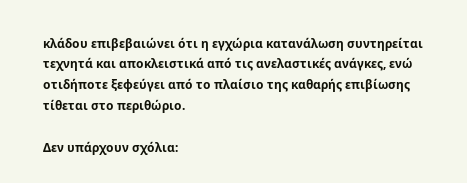κλάδου επιβεβαιώνει ότι η εγχώρια κατανάλωση συντηρείται τεχνητά και αποκλειστικά από τις ανελαστικές ανάγκες, ενώ οτιδήποτε ξεφεύγει από το πλαίσιο της καθαρής επιβίωσης τίθεται στο περιθώριο.

Δεν υπάρχουν σχόλια: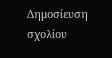Δημοσίευση σχολίου